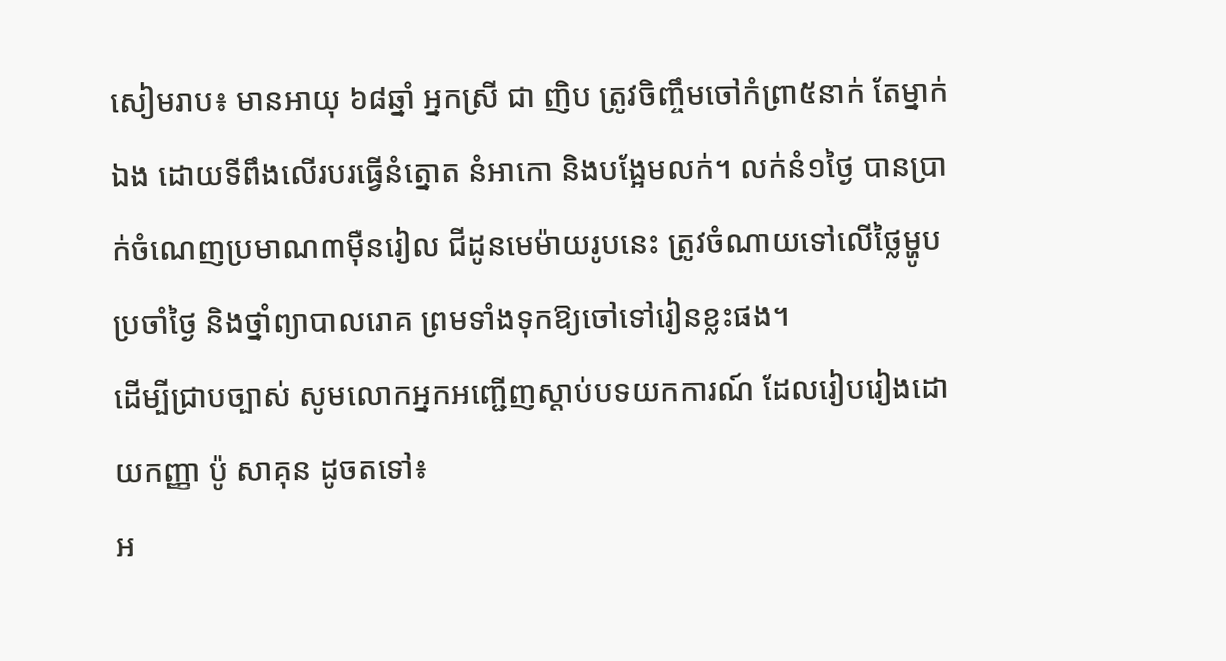សៀមរាប៖ មានអាយុ ៦៨ឆ្នាំ អ្នកស្រី ជា ញិប ត្រូវចិញ្ចឹមចៅកំព្រា៥នាក់ តែម្នាក់ឯង ដោយទីពឹងលើរបរធ្វើនំត្នោត នំអាកោ និងបង្អែមលក់។ លក់នំ១ថ្ងៃ បានប្រាក់ចំណេញប្រមាណ៣ម៉ឺនរៀល ជីដូនមេម៉ាយរូបនេះ ត្រូវចំណាយទៅលើថ្លៃម្ហូបប្រចាំថ្ងៃ និងថ្នាំព្យាបាលរោគ ព្រមទាំងទុកឱ្យចៅទៅរៀនខ្លះផង។
ដើម្បីជ្រាបច្បាស់ សូមលោកអ្នកអញ្ជើញស្ដាប់បទយកការណ៍ ដែលរៀបរៀងដោយកញ្ញា ប៉ូ សាគុន ដូចតទៅ៖
អ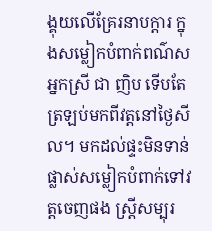ង្គុយលើគ្រែរនាបក្ដារ ក្នុងសម្លៀកបំពាក់ពណ៌ស អ្នកស្រី ជា ញិប ទើបតែត្រឡប់មកពីវត្តនៅថ្ងៃសីល។ មកដល់ផ្ទះមិនទាន់ផ្លាស់សម្លៀកបំពាក់ទៅវត្តចេញផង ស្ត្រីសម្បុរ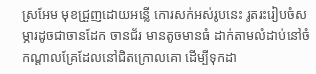ស្រអែម មុខជ្រួញដោយអន្លើ កោរសក់អស់រូបនេះ រូតរះរៀបចំសម្ភារដូចជាចានដែក ចានជ័រ មានតូចមានធំ ដាក់តាមលំដាប់នៅចំកណ្ដាលគ្រែដែលនៅជិតក្រោលគោ ដើម្បីទុកដា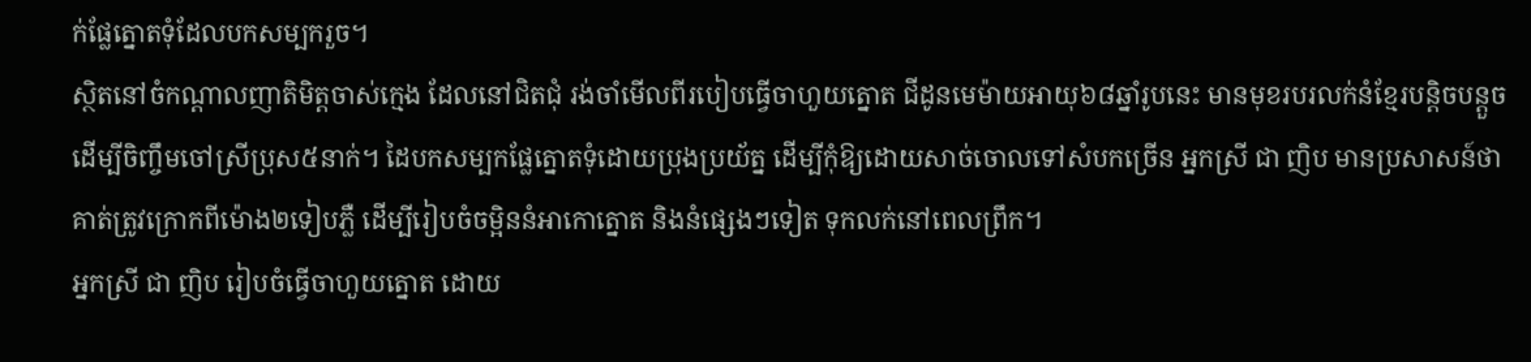ក់ផ្លែត្នោតទុំដែលបកសម្បករួច។
ស្ថិតនៅចំកណ្ដាលញាតិមិត្តចាស់ក្មេង ដែលនៅជិតជុំ រង់ចាំមើលពីរបៀបធ្វើចាហួយត្នោត ជីដូនមេម៉ាយអាយុ៦៨ឆ្នាំរូបនេះ មានមុខរបរលក់នំខ្មែរបន្តិចបន្តួច ដើម្បីចិញ្ចឹមចៅស្រីប្រុស៥នាក់។ ដៃបកសម្បកផ្លែត្នោតទុំដោយប្រុងប្រយ័ត្ន ដើម្បីកុំឱ្យដោយសាច់ចោលទៅសំបកច្រើន អ្នកស្រី ជា ញិប មានប្រសាសន៍ថា គាត់ត្រូវក្រោកពីម៉ោង២ទៀបភ្លឺ ដើម្បីរៀបចំចម្អិននំអាកោត្នោត និងនំផ្សេងៗទៀត ទុកលក់នៅពេលព្រឹក។
អ្នកស្រី ជា ញិប រៀបចំធ្វើចាហួយត្នោត ដោយ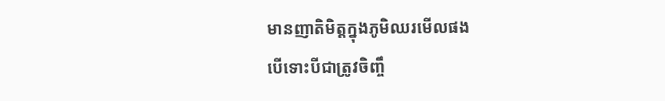មានញាតិមិត្តក្នុងភូមិឈរមើលផង
បើទោះបីជាត្រូវចិញ្ចឹ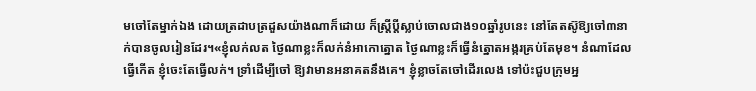មចៅតែម្នាក់ឯង ដោយត្រដាបត្រដួសយ៉ាងណាក៏ដោយ ក៏ស្ត្រីប្ដីស្លាប់ចោលជាង១០ឆ្នាំរូបនេះ នៅតែតស៊ូឱ្យចៅ៣នាក់បានចូលរៀនដែរ។«ខ្ញុំលក់លត ថ្ងៃណាខ្លះក៏លក់នំអាកោត្នោត ថ្ងៃណាខ្លះក៏ធ្វើនំត្នោតអង្ករគ្រប់តែមុខ។ នំណាដែលធ្វើកើត ខ្ញុំចេះតែធ្វើលក់។ ទ្រាំដើម្បីចៅ ឱ្យវាមានអនាគតនឹងគេ។ ខ្ញុំខ្លាចតែចៅដើរលេង ទៅប៉ះជួបក្រុមអ្ន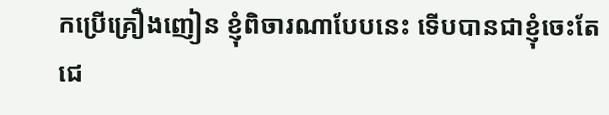កប្រើគ្រឿងញៀន ខ្ញុំពិចារណាបែបនេះ ទើបបានជាខ្ញុំចេះតែជេ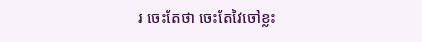រ ចេះតែថា ចេះតែវៃចៅខ្លះ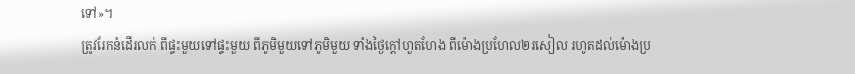ទៅ»។
ត្រូវរែកនំដើរលក់ ពីផ្ទះមួយទៅផ្ទះមួយ ពីភូមិមួយទៅភូមិមួយ ទាំងថ្ងៃក្តៅហួតហែង ពីម៉ោងប្រហែល២រសៀល រហូតដល់ម៉ោងប្រ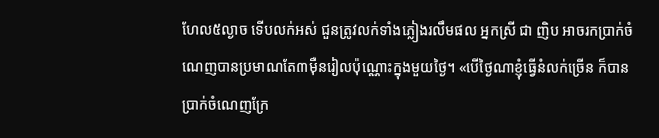ហែល៥ល្ងាច ទើបលក់អស់ ជួនត្រូវលក់ទាំងភ្លៀងរលឹមផល អ្នកស្រី ជា ញិប អាចរកប្រាក់ចំណេញបានប្រមាណតែ៣ម៉ឺនរៀលប៉ុណ្ណោះក្នុងមួយថ្ងៃ។ «បើថ្ងៃណាខ្ញុំធ្វើនំលក់ច្រើន ក៏បានប្រាក់ចំណេញក្រែ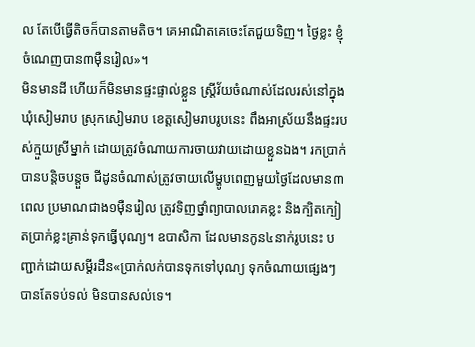ល តែបើធ្វើតិចក៏បានតាមតិច។ គេអាណិតគេចេះតែជួយទិញ។ ថ្ងៃខ្លះ ខ្ញុំចំណេញបាន៣ម៉ឺនរៀល»។
មិនមានដី ហើយក៏មិនមានផ្ទះផ្ទាល់ខ្លួន ស្ត្រីវ័យចំណាស់ដែលរស់នៅក្នុងឃុំសៀមរាប ស្រុកសៀមរាប ខេត្តសៀមរាបរូបនេះ ពឹងអាស្រ័យនឹងផ្ទះរបស់ក្មួយស្រីម្នាក់ ដោយត្រូវចំណាយការចាយវាយដោយខ្លួនឯង។ រកប្រាក់បានបន្តិចបន្តួច ជីដូនចំណាស់ត្រូវចាយលើម្ហូបពេញមួយថ្ងៃដែលមាន៣ពេល ប្រមាណជាង១ម៉ឺនរៀល ត្រូវទិញថ្នាំព្យាបាលរោគខ្លះ និងក្បិតក្បៀតប្រាក់ខ្លះគ្រាន់ទុកធ្វើបុណ្យ។ ឧបាសិកា ដែលមានកូន៤នាក់រូបនេះ បញ្ជាក់ដោយសម្ដីរដឺន«ប្រាក់លក់បានទុកទៅបុណ្យ ទុកចំណាយផ្សេងៗ បានតែទប់ទល់ មិនបានសល់ទេ។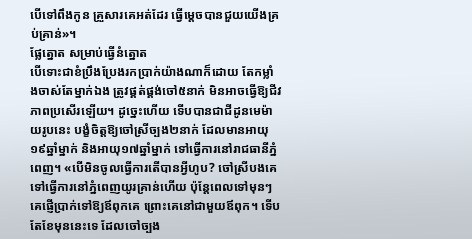បើទៅពឹងកូន គ្រួសារគេអត់ដែរ ធ្វើម្ដេចបានជួយយើងគ្រប់គ្រាន់»។
ផ្លែត្នោត សម្រាប់ធ្វើនំត្នោត
បើទោះជាខំប្រឹងប្រែងរកប្រាក់យ៉ាងណាក៏ដោយ តែកម្លាំងចាស់តែម្នាក់ឯង ត្រូវផ្គត់ផ្គង់ចៅ៥នាក់ មិនអាចធ្វើឱ្យជីវភាពប្រសើរឡើយ។ ដូច្នេះហើយ ទើបបានជាជីដូនមេម៉ាយរូបនេះ បង្ខំចិត្តឱ្យចៅស្រីច្បង២នាក់ ដែលមានអាយុ១៩ឆ្នាំម្នាក់ និងអាយុ១៧ឆ្នាំម្នាក់ ទៅធ្វើការនៅរាជធានីភ្នំពេញ។ «បើមិនចូលធ្វើការតើបានអ្វីហូប? ចៅស្រីបងគេទៅធ្វើការនៅភ្នំពេញយូរគ្រាន់ហើយ ប៉ុន្តែពេលទៅមុនៗ គេផ្ញើប្រាក់ទៅឱ្យឪពុកគេ ព្រោះគេនៅជាមួយឪពុក។ ទើបតែខែមុននេះទេ ដែលចៅច្បង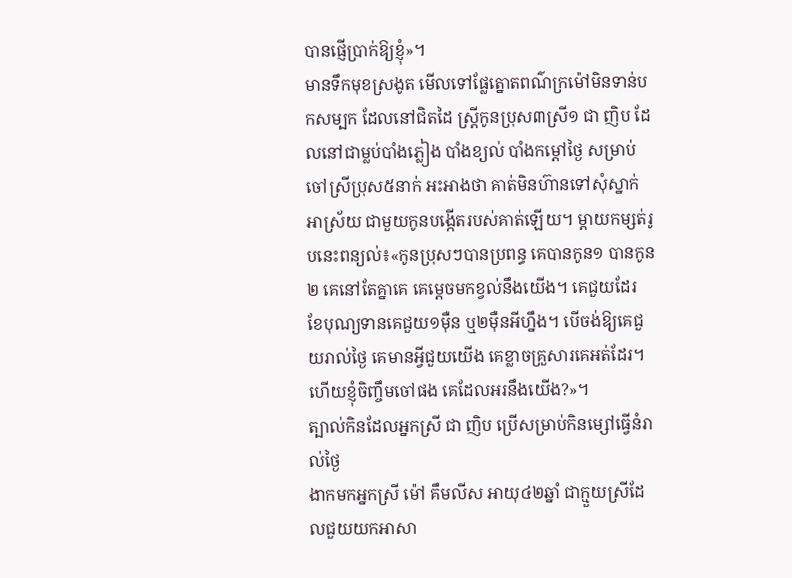បានផ្ញើប្រាក់ឱ្យខ្ញុំ»។
មានទឹកមុខស្រងូត មើលទៅផ្លែត្នោតពណ៌ក្រម៉ៅមិនទាន់បកសម្បក ដែលនៅជិតដៃ ស្ត្រីកូនប្រុស៣ស្រី១ ជា ញិប ដែលនៅជាម្លប់បាំងភ្លៀង បាំងខ្យល់ បាំងកម្ដៅថ្ងៃ សម្រាប់ចៅស្រីប្រុស៥នាក់ អះអាងថា គាត់មិនហ៊ានទៅសុំស្នាក់អាស្រ័យ ជាមួយកូនបង្កើតរបស់គាត់ឡើយ។ ម្ដាយកម្សត់រូបនេះពន្យល់៖«កូនប្រុសៗបានប្រពន្ធ គេបានកូន១ បានកូន២ គេនៅតែគ្នាគេ គេម្ដេចមកខ្វល់នឹងយើង។ គេជួយដែរ ខែបុណ្យទានគេជួយ១ម៉ឺន ឬ២ម៉ឺនអីហ្នឹង។ បើចង់ឱ្យគេជួយរាល់ថ្ងៃ គេមានអ្វីជួយយើង គេខ្លាចគ្រួសារគេអត់ដែរ។ ហើយខ្ញុំចិញ្ចឹមចៅផង គេដែលអរនឹងយើង?»។
ត្បាល់កិនដែលអ្នកស្រី ជា ញិប ប្រើសម្រាប់កិនម្សៅធ្វើនំរាល់ថ្ងៃ
ងាកមកអ្នកស្រី ម៉ៅ គឹមលីស អាយុ៤២ឆ្នាំ ជាក្មួយស្រីដែលជួយយកអាសា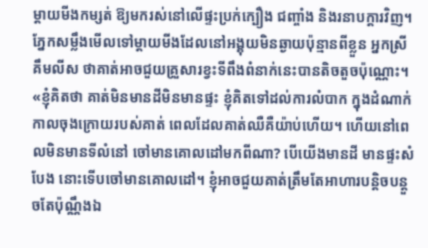ម្ដាយមីងកម្សត់ ឱ្យមករស់នៅលើផ្ទះប្រក់ក្បឿង ជញ្ចាំង និងរនាបក្ដារវិញ។ ភ្នែកសម្លឹងមើលទៅម្ដាយមីងដែលនៅអង្គុយមិនឆ្ងាយប៉ុន្មានពីខ្លួន អ្នកស្រី គឹមលីស ថាគាត់អាចជួយគ្រួសារខ្វះទីពឹងពំនាក់នេះបានតិចតួចប៉ុណ្ណោះ។ «ខ្ញុំគិតថា គាត់មិនមានដីមិនមានផ្ទះ ខ្ញុំគិតទៅដល់ការលំបាក ក្នុងដំណាក់កាលចុងក្រោយរបស់គាត់ ពេលដែលគាត់ឈឺគឺយ៉ាប់ហើយ។ ហើយនៅពេលមិនមានទីលំនៅ ចៅមានគោលដៅមកពីណា? បើយើងមានដី មានផ្ទះសំបែង នោះទើបចៅមានគោលដៅ។ ខ្ញុំអាចជួយគាត់ត្រឹមតែអាហារបន្តិចបន្តួចតែប៉ុណ្ណឹងឯ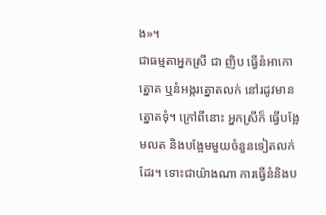ង»។
ជាធម្មតាអ្នកស្រី ជា ញិប ធ្វើនំអាកោត្នោត ឬនំអង្ករត្នោតលក់ នៅរដូវមានត្នោតទុំ។ ក្រៅពីនោះ អ្នកស្រីក៏ ធ្វើបង្អែមលត និងបង្អែមមួយចំនួនទៀតលក់ដែរ។ ទោះជាយ៉ាងណា ការធ្វើនំនិងប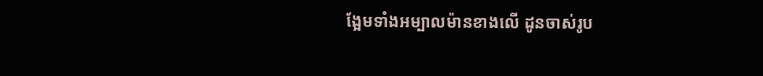ង្អែមទាំងអម្បាលម៉ានខាងលើ ដូនចាស់រូប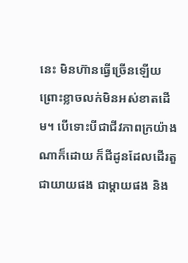នេះ មិនហ៊ានធ្វើច្រើនឡើយ ព្រោះខ្លាចលក់មិនអស់ខាតដើម។ បើទោះបីជាជីវភាពក្រយ៉ាងណាក៏ដោយ ក៏ជីដូនដែលដើរតួជាយាយផង ជាម្ដាយផង និង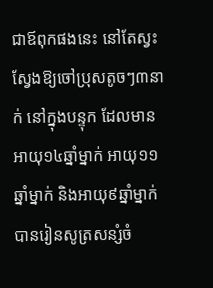ជាឪពុកផងនេះ នៅតែស្វះស្វែងឱ្យចៅប្រុសតូចៗ៣នាក់ នៅក្នុងបន្ទុក ដែលមានអាយុ១៤ឆ្នាំម្នាក់ អាយុ១១ឆ្នាំម្នាក់ និងអាយុ៩ឆ្នាំម្នាក់ បានរៀនសូត្រសន្សំចំ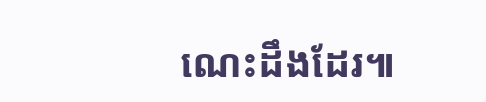ណេះដឹងដែរ៕